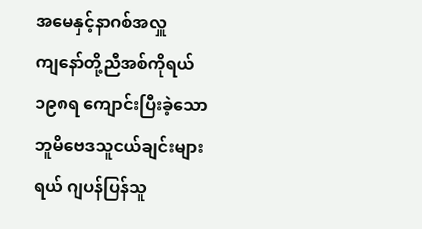အမေနှင့်နာဂစ်အလှူ
ကျနော်တို့ညီအစ်ကိုရယ် ၁၉၈ရ ကျောင်းပြီးခဲ့သော ဘူမိဗေဒသူငယ်ချင်းများရယ် ဂျပန်ပြန်သူ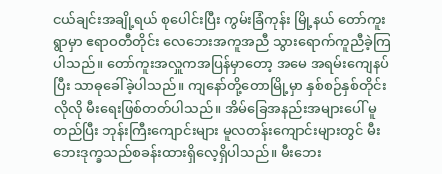ငယ်ချင်းအချို့ရယ် စုပေါင်းပြီး ကွမ်းခြံကုန်း မြို့နယ် တော်ကူးရွာမှာ ဧရာဝတီတိုင်း လေဘေးအကူအညီ သွားရောက်ကူညီခဲ့ကြပါသည်။ တော်ကူးအလှူကအပြန်မှာတော့ အမေ အရမ်းကျေနပ်ပြီး သာဓုခေါ်ခဲ့ပါသည်။ ကျနော်တို့တောမြို့မှာ နှစ်စဉ်နှစ်တိုင်းလိုလို မီးရေးဖြစ်တတ်ပါသည်။ အိမ်ခြေအနည်းအများပေါ် မူတည်ပြီး ဘုန်းကြီးကျောင်းများ မူလတန်းကျောင်းများတွင် မီးဘေးဒုက္ခသည်စခန်းထားရှိလေ့ရှိပါသည်။ မီးဘေး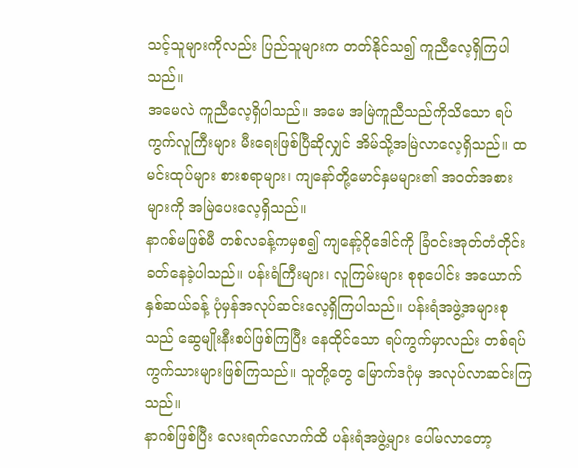သင့်သူများကိုလည်း ပြည်သူများက တတ်နိုင်သ၍ ကူညီလေ့ရှိကြပါသည်။
အမေလဲ ကူညီလေ့ရှိပါသည်။ အမေ အမြဲကူညီသည်ကိုသိသော ရပ်ကွက်လူကြီးများ မီးရေးဖြစ်ပြီဆိုလျှင် အိမ်သို့အမြဲလာလေ့ရှိသည်။ ထမင်းထုပ်များ စားစရာများ၊ ကျနော်တို့မောင်နှမများ၏ အဝတ်အစားများကို အမြဲပေးလေ့ရှိသည်။
နာဂစ်မဖြစ်မီ တစ်လခန့်ကမှစ၍ ကျနော့်ဂိုဒေါင်ကို ခြံဝင်းအုတ်တံတိုင်းခတ်နေခဲ့ပါသည်။ ပန်းရံကြီးများ၊ လူကြမ်းများ စုစုပေါင်း အယောက် နှစ်ဆယ်ခန့် ပုံမှန်အလုပ်ဆင်းလေ့ရှိကြပါသည်။ ပန်းရံအဖွဲ့အများစုသည် ဆွေမျိုးနီးစပ်ဖြစ်ကြပြီး နေထိုင်သော ရပ်ကွက်မှာလည်း တစ်ရပ်ကွက်သားများဖြစ်ကြသည်။ သူတို့တွေ မြောက်ဒဂုံမှ အလုပ်လာဆင်းကြသည်။
နာဂစ်ဖြစ်ပြီး လေးရက်လောက်ထိ ပန်းရံအဖွဲ့များ ပေါ်မလာတော့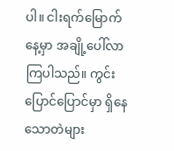ပါ။ ငါးရက်မြောက်နေ့မှာ အချို့ပေါ်လာကြပါသည်။ ကွင်းပြောင်ပြောင်မှာ ရှိနေသောတဲများ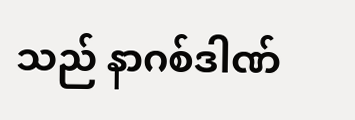သည် နာဂစ်ဒါဏ်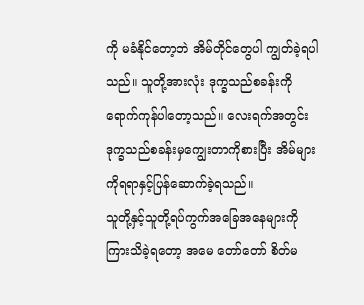ကို မခံနိုင်တော့ဘဲ အိမ်တိုင်တွေပါ ကျွတ်ခဲ့ရပါသည်။ သူတို့အားလုံး ဒုက္ခသည်စခန်းကို ရောက်ကုန်ပါတော့သည်။ လေးရက်အတွင်း ဒုက္ခသည်စခန်းမှကျွေးတာကိုစားပြီး အိမ်များကိုရရာနှင့်ပြန်ဆောက်ခဲ့ရသည်။
သူတို့နှင့်သူတို့ရပ်ကွက်အခြေအနေများကို ကြားသိခဲ့ရတော့ အမေ တော်တော် စိတ်မ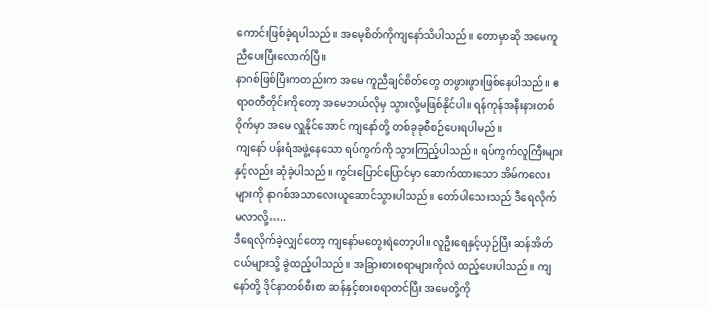ကောင်းဖြစ်ခဲ့ရပါသည်။ အမေ့စိတ်ကိုကျနော်သိပါသည်။ တောမှာဆို အမေကူညီပေးပြီးလောက်ပြီ။
နာဂစ်ဖြစ်ပြီးကတည်းက အမေ ကူညီချင်စိတ်တွေ တဖွားဖွားဖြစ်နေပါသည်။ ဧရာဝတီတိုင်းကိုတော့ အမေဘယ်လိုမှ သွားလို့မဖြစ်နိုင်ပါ။ ရန်ကုန်အနီးနားတစ်ဝိုက်မှာ အမေ လှူနိုင်အောင် ကျနော်တို့ တစ်ခုခုစီစဉ်ပေးရပါမည်။
ကျနော် ပန်းရံအဖွဲ့နေသော ရပ်ကွက်ကို သွားကြည့်ပါသည်။ ရပ်ကွက်လူကြီးများနှင့်လည်း ဆုံခဲ့ပါသည်။ ကွင်းပြောင်ပြောင်မှာ ဆောက်ထားသော အိမ်ကလေးများကို နာဂစ်အသာလေးယူဆောင်သွားပါသည်။ တော်ပါသေးသည် ဒီရေလိုက်မလာလို့…..
ဒီရေလိုက်ခဲ့လျှင်တော့ ကျနော်မတွေးရဲတော့ပါ။ လူဦးရေနှင့်ယှဉ်ပြီး ဆန်အိတ်ငယ်များသို့ ခွဲထည့်ပါသည်။ အခြားစားစရာများကိုလဲ ထည့်ပေးပါသည်။ ကျနော်တို့ ဒိုင်နာတစ်စီးစာ ဆန်နှင့်စားစရာတင်ပြီး အမေတို့ကို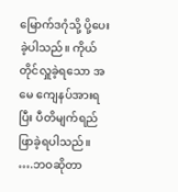မြောက်ဒဂုံသို့ ပို့ပေးခဲ့ပါသည်။ ကိုယ်တိုင်လှူခဲ့ရသော အမေ ကျေနပ်အားရပြီး ပီတိမျက်ရည်ဖြာခဲ့ရပါသည်။
….ဘဝဆိုတာ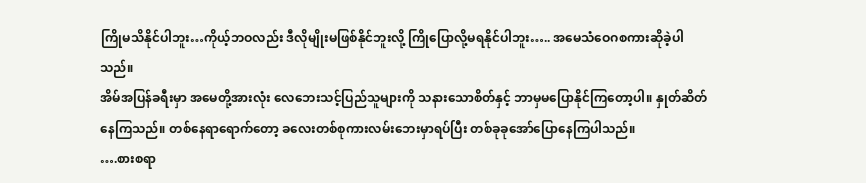ကြိုမသိနိုင်ပါဘူး…ကိုယ့်ဘဝလည်း ဒီလိုမျိုးမဖြစ်နိုင်ဘူးလို့ ကြိုပြောလို့မရနိုင်ပါဘူး….. အမေသံဝေဂစကားဆိုခဲ့ပါသည်။
အိမ်အပြန်ခရီးမှာ အမေတို့အားလုံး လေဘေးသင့်ပြည်သူများကို သနားသောစိတ်နှင့် ဘာမှမပြောနိုင်ကြတော့ပါ။ နှုတ်ဆိတ်နေကြသည်။ တစ်နေရာရောက်တော့ ခလေးတစ်စုကားလမ်းဘေးမှာရပ်ပြီး တစ်ခုခုအော်ပြောနေကြပါသည်။
….စားစရာ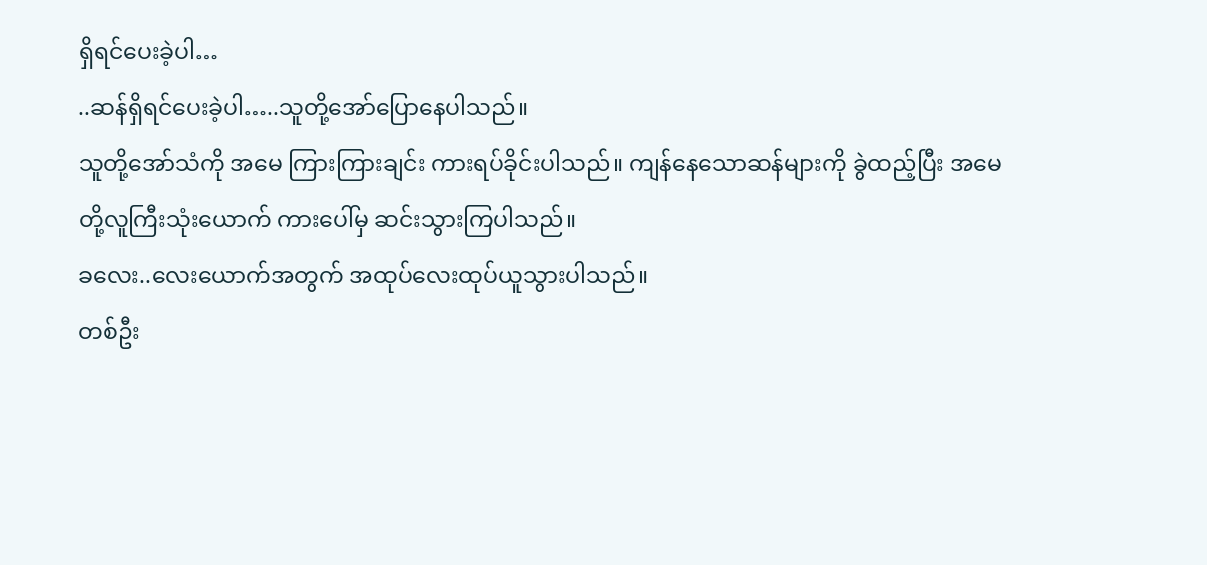ရှိရင်ပေးခဲ့ပါ…
..ဆန်ရှိရင်ပေးခဲ့ပါ…..သူတို့အော်ပြောနေပါသည်။
သူတို့အော်သံကို အမေ ကြားကြားချင်း ကားရပ်ခိုင်းပါသည်။ ကျန်နေသောဆန်များကို ခွဲထည့်ပြီး အမေတို့လူကြီးသုံးယောက် ကားပေါ်မှ ဆင်းသွားကြပါသည်။
ခလေး..လေးယောက်အတွက် အထုပ်လေးထုပ်ယူသွားပါသည်။
တစ်ဦး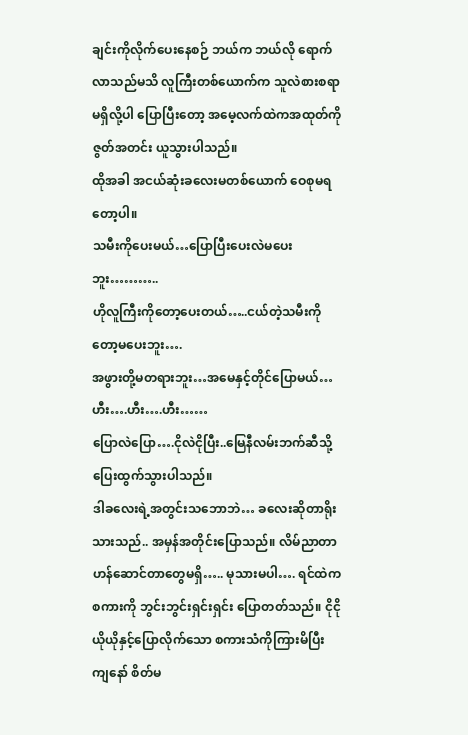ချင်းကိုလိုက်ပေးနေစဉ် ဘယ်က ဘယ်လို ရောက်လာသည်မသိ လူကြီးတစ်ယောက်က သူလဲစားစရာမရှိလို့ပါ ပြောပြီးတော့ အမေ့လက်ထဲကအထုတ်ကို ဇွတ်အတင်း ယူသွားပါသည်။
ထိုအခါ အငယ်ဆုံးခလေးမတစ်ယောက် ဝေစုမရတော့ပါ။
သမီးကိုပေးမယ်…ပြောပြီးပေးလဲမပေးဘူး………..
ဟိုလူကြီးကိုတော့ပေးတယ်…..ငယ်တဲ့သမီးကိုတော့မပေးဘူး….
အဖွားတို့မတရားဘူး…အမေနှင့်တိုင်ပြောမယ်…ဟီး….ဟီး….ဟီး……
ပြောလဲပြော….ငိုလဲငိုပြီး..မြေနီလမ်းဘက်ဆီသို့ပြေးထွက်သွားပါသည်။
ဒါခလေးရဲ့အတွင်းသဘောဘဲ… ခလေးဆိုတာရိုးသားသည်.. အမှန်အတိုင်းပြောသည်။ လိမ်ညာတာဟန်ဆောင်တာတွေမရှိ….. မုသားမပါ…. ရင်ထဲကစကားကို ဘွင်းဘွင်းရှင်းရှင်း ပြောတတ်သည်။ ငိုငိုယိုယိုနှင့်ပြောလိုက်သော စကားသံကိုကြားမိပြီး ကျနော် စိတ်မ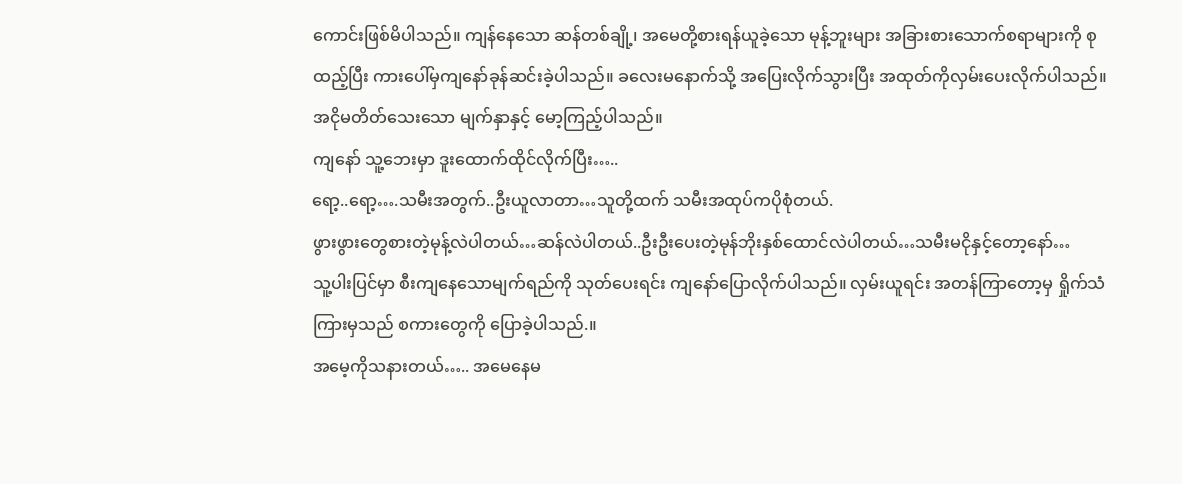ကောင်းဖြစ်မိပါသည်။ ကျန်နေသော ဆန်တစ်ချို့၊ အမေတို့စားရန်ယူခဲ့သော မုန့်ဘူးများ အခြားစားသောက်စရာများကို စုထည့်ပြီး ကားပေါ်မှကျနော်ခုန်ဆင်းခဲ့ပါသည်။ ခလေးမနောက်သို့ အပြေးလိုက်သွားပြီး အထုတ်ကိုလှမ်းပေးလိုက်ပါသည်။ အငိုမတိတ်သေးသော မျက်နှာနှင့် မော့ကြည့်ပါသည်။
ကျနော် သူ့ဘေးမှာ ဒူးထောက်ထိုင်လိုက်ပြီး…..
ရော့..ရော့….သမီးအတွက်..ဦးယူလာတာ…သူတို့ထက် သမီးအထုပ်ကပိုစုံတယ်.
ဖွားဖွားတွေစားတဲ့မုန့်လဲပါတယ်…ဆန်လဲပါတယ်..ဦးဦးပေးတဲ့မုန်ဘိုးနှစ်ထောင်လဲပါတယ်…သမီးမငိုနှင့်တော့နော်…
သူ့ပါးပြင်မှာ စီးကျနေသောမျက်ရည်ကို သုတ်ပေးရင်း ကျနော်ပြောလိုက်ပါသည်။ လှမ်းယူရင်း အတန်ကြာတော့မှ ရှိုက်သံကြားမှသည် စကားတွေကို ပြောခဲ့ပါသည်.။
အမေ့ကိုသနားတယ်….. အမေနေမ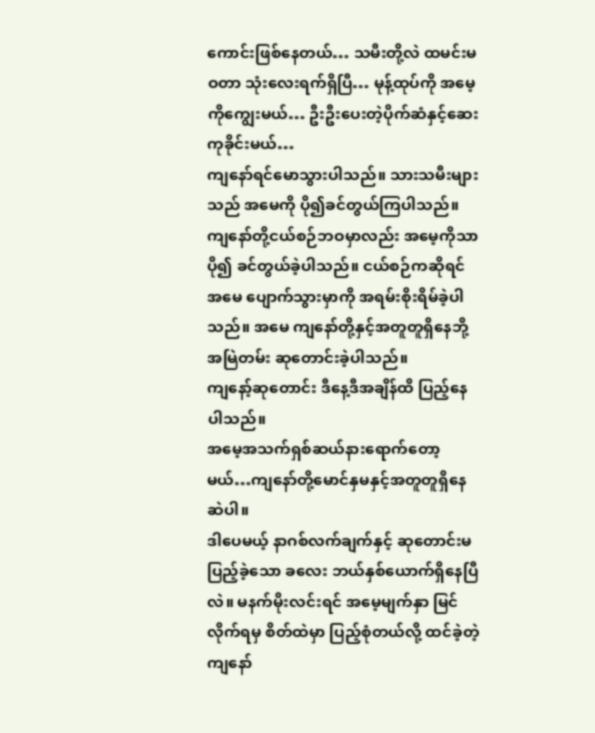ကောင်းဖြစ်နေတယ်… သမီးတို့လဲ ထမင်းမဝတာ သုံးလေးရက်ရှိပြီ… မုန့်ထုပ်ကို အမေ့ကိုကျွေးမယ်… ဦးဦးပေးတဲ့ပိုက်ဆံနှင့်ဆေးကုခိုင်းမယ်…
ကျနော်ရင်မောသွားပါသည်။ သားသမီးများသည် အမေကို ပို၍ခင်တွယ်ကြပါသည်။
ကျနော်တို့ငယ်စဉ်ဘဝမှာလည်း အမေ့ကိုသာ ပို၍ ခင်တွယ်ခဲ့ပါသည်။ ငယ်စဉ်ကဆိုရင် အမေ ပျောက်သွားမှာကို အရမ်းစိုးရိမ်ခဲ့ပါသည်။ အမေ ကျနော်တို့နှင့်အတူတူရှိနေဘို့ အမြဲတမ်း ဆုတောင်းခဲ့ပါသည်။
ကျနော့်ဆုတောင်း ဒီနေ့ဒီအချိန်ထိ ပြည့်နေပါသည်။
အမေ့အသက်ရှစ်ဆယ်နားရောက်တော့မယ်…ကျနော်တို့မောင်နှမနှင့်အတူတူရှိနေဆဲပါ။
ဒါပေမယ့် နာဂစ်လက်ချက်နှင့် ဆုတောင်းမပြည့်ခဲ့သော ခလေး ဘယ်နှစ်ယောက်ရှိနေပြီလဲ။ မနက်မိုးလင်းရင် အမေ့မျက်နှာ မြင်လိုက်ရမှ စိတ်ထဲမှာ ပြည့်စုံတယ်လို့ ထင်ခဲ့တဲ့ ကျနော်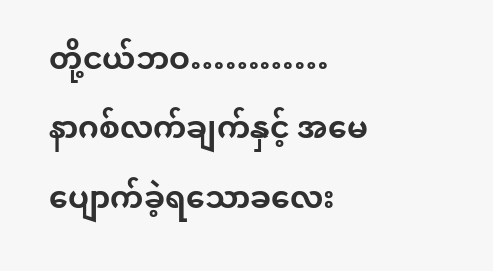တို့ငယ်ဘဝ…………
နာဂစ်လက်ချက်နှင့် အမေပျောက်ခဲ့ရသောခလေး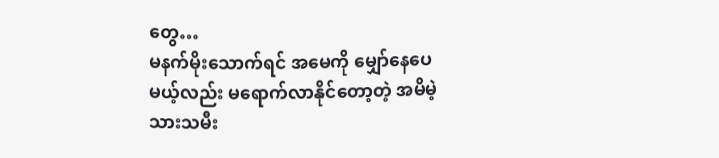တွေ…
မနက်မိုးသောက်ရင် အမေကို မျှော်နေပေမယ့်လည်း မရောက်လာနိုင်တော့တဲ့ အမိမဲ့သားသမီး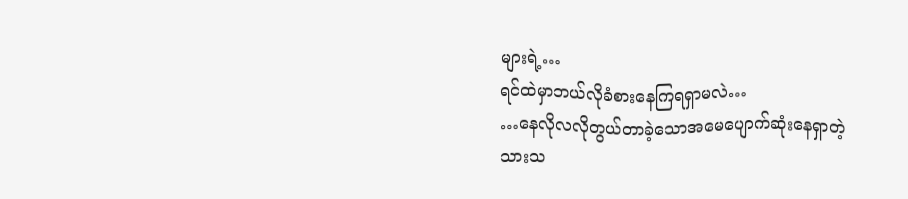များရဲ့…
ရင်ထဲမှာဘယ်လိုခံစားနေကြရရှာမလဲ…
…နေလိုလလိုတွယ်တာခဲ့သောအမေပျောက်ဆုံးနေရှာတဲ့သားသ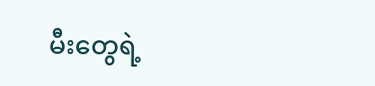မီးတွေရဲ့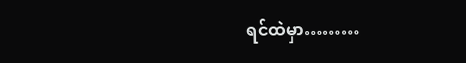ရင်ထဲမှာ………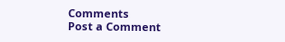Comments
Post a Comment